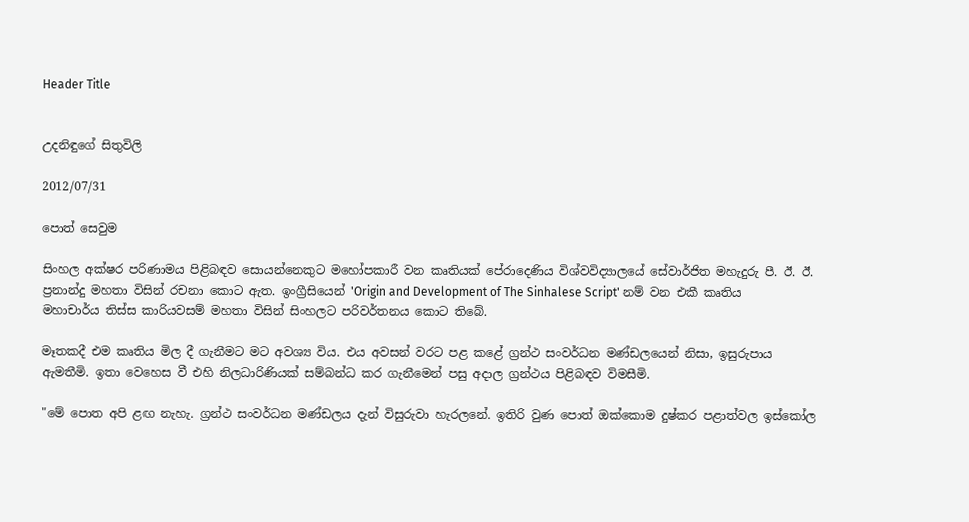Header Title


උදනිඳුගේ සිතුවිලි

2012/07/31

පොත් සෙවුම

සිංහල අක්ෂර පරිණාමය පිළිබඳව සොයන්නෙකුට මහෝපකාරී වන කෘතියක් පේරාදෙණිය විශ්වවිද්‍යාලයේ සේවාර්ජිත මහැදුරු පී. ඊ. ඊ. ප්‍රනාන්දු මහතා විසින් රචනා කොට ඇත. ඉංග්‍රීසියෙන් 'Origin and Development of The Sinhalese Script' නම් වන එකී කෘතිය මහාචාර්ය තිස්ස කාරියවසම් මහතා විසින් සිංහලට පරිවර්තනය කොට තිබේ.

මෑතකදී එම කෘතිය මිල දී ගැනීමට මට අවශ්‍ය විය. එය අවසන් වරට පළ කළේ ග්‍රන්ථ සංවර්ධන මණ්ඩලයෙන් නිසා, ඉසුරුපාය ඇමතීමි. ඉතා වෙහෙස වී එහි නිලධාරිණියක් සම්බන්ධ කර ගැනීමෙන් පසු අදාල ග්‍රන්ථය පිළිබඳව විමසීමි.

"මේ පොත අපි ළඟ නැහැ. ග්‍රන්ථ සංවර්ධන මණ්ඩලය දැන් විසුරුවා හැරලනේ. ඉතිරි වුණ පොත් ඔක්කොම දුෂ්කර පළාත්වල ඉස්කෝල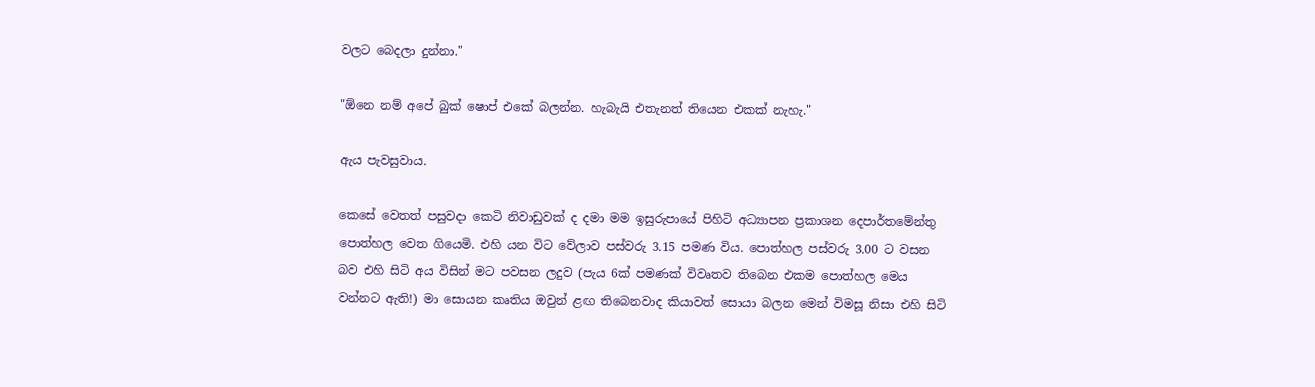වලට බෙදලා දුන්නා."

"ඕනෙ නම් අපේ බුක් ෂොප් එකේ බලන්න. හැබැයි එතැනත් තියෙන එකක් නැහැ."

ඇය පැවසුවාය.

කෙසේ වෙතත් පසුවදා කෙටි නිවාඩුවක් ද දමා මම ඉසුරුපායේ පිහිටි අධ්‍යාපන ප්‍රකාශන දෙපාර්තමේන්තු පොත්හල වෙත ගියෙමි. එහි යන විට වේලාව පස්වරු 3.15 පමණ විය. පොත්හල පස්වරු 3.00 ට වසන බව එහි සිටි අය විසින් මට පවසන ලදුව (පැය 6ක් පමණක් විවෘතව තිබෙන එකම පොත්හල මෙය වන්නට ඇති!) මා සොයන කෘතිය ඔවුන් ළඟ තිබෙනවාද කියාවත් සොයා බලන මෙන් විමසූ නිසා එහි සිටි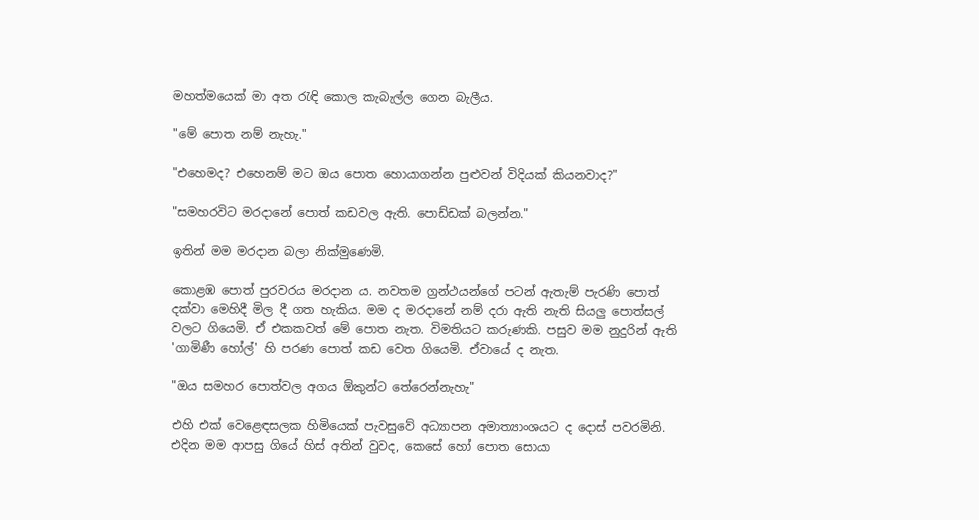මහත්මයෙක් මා අත රැඳි කොල කැබැල්ල ගෙන බැලීය.

"මේ පොත නම් නැහැ."

"එහෙමද? එහෙනම් මට ඔය පොත හොයාගන්න පුළුවන් විදියක් කියනවාද?"

"සමහරවිට මරදානේ පොත් කඩවල ඇති. පොඩ්ඩක් බලන්න."

ඉතින් මම මරදාන බලා නික්මුණෙමි.

කොළඹ පොත් පුරවරය මරදාන ය. නවතම ග්‍රන්ථයන්ගේ පටන් ඇතැම් පැරණි පොත් දක්වා මෙහිදී මිල දී ගත හැකිය. මම ද මරදානේ නම් දරා ඇති නැති සියලු පොත්සල් වලට ගියෙමි. ඒ එකකවත් මේ පොත නැත. විමතියට කරුණකි. පසුව මම නුදුරින් ඇති 'ගාමිණී හෝල්' හි පරණ පොත් කඩ වෙත ගියෙමි. ඒවායේ ද නැත.

"ඔය සමහර පොත්වල අගය ඕකුන්ට තේරෙන්නැහැ"

එහි එක් වෙළෙඳසලක හිමියෙක් පැවසුවේ අධ්‍යාපන අමාත්‍යාංශයට ද දොස් පවරමිනි. එදින මම ආපසු ගියේ හිස් අතින් වුවද, කෙසේ හෝ පොත සොයා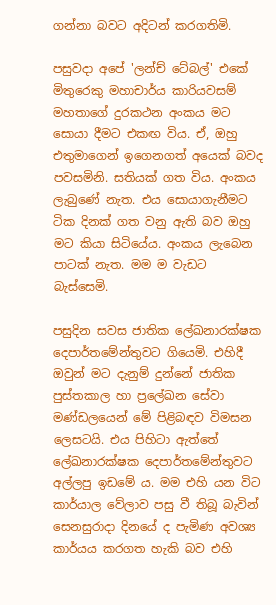ගන්නා බවට අදිටන් කරගතිමි.

පසුවදා අපේ 'ලන්ච් ටේබල්' එකේ මිතුරෙකු මහාචාර්ය කාරියවසම් මහතාගේ දුරකථන අංකය මට සොයා දීමට එකඟ විය. ඒ, ඔහු එතුමාගෙන් ඉගෙනගත් අයෙක් බවද පවසමිනි. සතියක් ගත විය. අංකය ලැබුණේ නැත. එය සොයාගැනීමට ටික දිනක් ගත වනු ඇති බව ඔහු මට කියා සිටියේය. අංකය ලැබෙන පාටක් නැත. මම ම වැඩට බැස්සෙමි.

පසුදින සවස ජාතික ලේඛනාරක්ෂක දෙපාර්තමේන්තුවට ගියෙමි. එහිදී ඔවුන් මට දැනුම් දුන්නේ ජාතික පුස්තකාල හා ප්‍රලේඛන සේවා මණ්ඩලයෙන් මේ පිළිබඳව විමසන ලෙසටයි. එය පිහිටා ඇත්තේ ලේඛනාරක්ෂක දෙපාර්තමේන්තුවට අල්ලපු ඉඩමේ ය. මම එහි යන විට කාර්යාල වේලාව පසු වී තිබූ බැවින් සෙනසුරාදා දිනයේ ද පැමිණ අවශ්‍ය කාර්යය කරගත හැකි බව එහි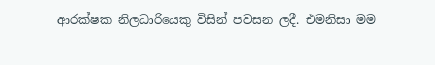ආරක්ෂක නිලධාරියෙකු විසින් පවසන ලදී. එමනිසා මම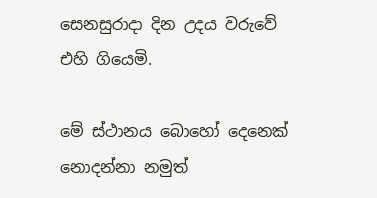සෙනසුරාදා දින උදය වරුවේ එහි ගියෙමි.

මේ ස්ථානය බොහෝ දෙනෙක් නොදන්නා නමුත්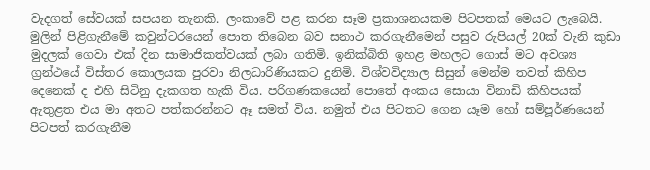වැදගත් සේවයක් සපයන තැනකි. ලංකාවේ පළ කරන සෑම ප්‍රකාශනයකම පිටපතක් මෙයට ලැබෙයි. මුලින් පිළිගැනීමේ කවුන්ටරයෙන් පොත තිබෙන බව සනාථ කරගැනීමෙන් පසුව රුපියල් 20ක් වැනි කුඩා මුදලක් ගෙවා එක් දින සාමාජිකත්වයක් ලබා ගතිමි. ඉනික්බිති ඉහළ මහලට ගොස් මට අවශ්‍ය ග්‍රන්ථයේ විස්තර කොලයක පුරවා නිලධාරිණියකට දුනිමි. විශ්වවිද්‍යාල සිසුන් මෙන්ම තවත් කිහිප දෙනෙක් ද එහි සිටිනු දැකගත හැකි විය. පරිගණකයෙන් පොතේ අංකය සොයා විනාඩි කිහිපයක් ඇතුළත එය මා අතට පත්කරන්නට ඈ සමත් විය. නමුත් එය පිටතට ගෙන යෑම හෝ සම්පූර්ණයෙන් පිටපත් කරගැනීම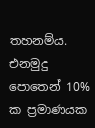තහනම්ය. එනමුදු පොතෙන් 10% ක ප්‍රමාණයක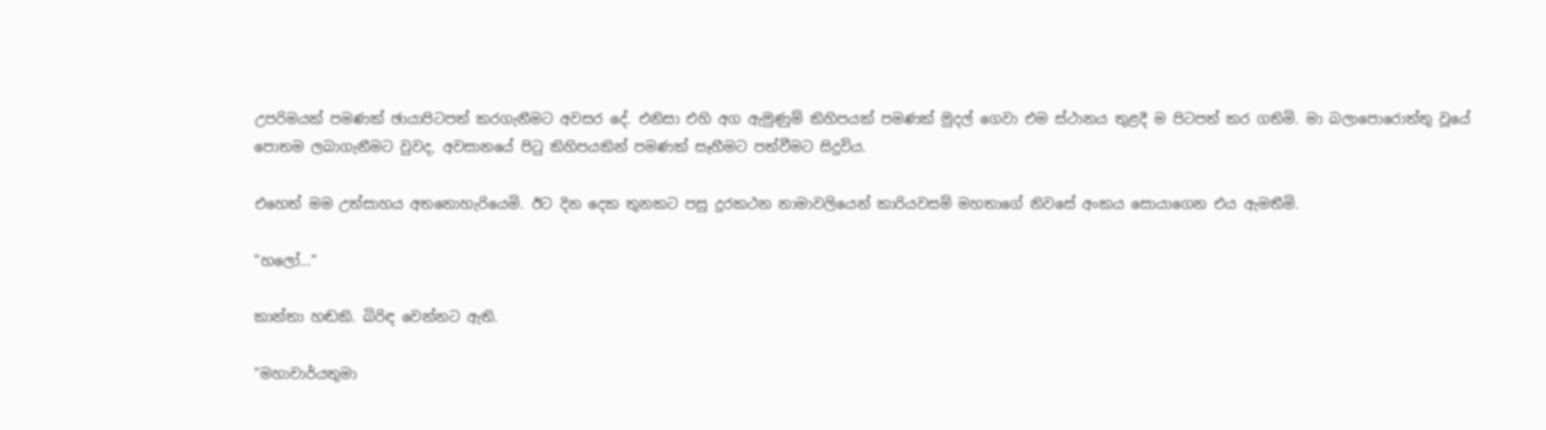උපරිමයක් පමණක් ඡායාපිටපත් කරගැනීමට අවසර දේ. එනිසා එහි අග ඇමුණුම් කිහිපයක් පමණක් මුදල් ගෙවා එම ස්ථානය තුළදී ම පිටපත් කර ගතිමි. මා බලාපොරොත්තු වූයේ පොතම ලබාගැනීමට වුවද, අවසානයේ පිටු කිහිපයකින් පමණක් සෑහීමට පත්වීමට සිදුවිය.

එහෙත් මම උත්සාහය අතනොහැරියෙමි. ඊට දින දෙක තුනකට පසු දුරකථන නාමාවලියෙන් කාරියවසම් මහතාගේ නිවසේ අංකය සොයාගෙන එය ඇමතීමි.

"හලෝ…"

කාන්තා හඬකි. බිරිඳ වෙන්නට ඇති.

"මහාචාර්යතුමා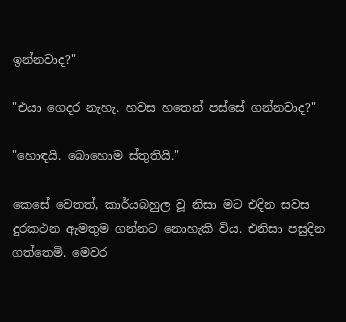ඉන්නවාද?"

"එයා ගෙදර නැහැ. හවස හතෙන් පස්සේ ගන්නවාද?"

"හොඳයි. බොහොම ස්තුතියි."

කෙසේ වෙතත්, කාර්යබහුල වූ නිසා මට එදින සවස දුරකථන ඇමතුම ගන්නට නොහැකි විය. එනිසා පසුදින ගත්තෙමි. මෙවර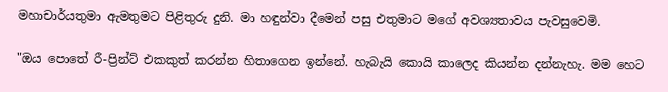මහාචාර්යතුමා ඇමතුමට පිළිතුරු දුනි. මා හඳුන්වා දීමෙන් පසු එතුමාට මගේ අවශ්‍යතාවය පැවසුවෙමි.

"ඔය පොතේ රී-ප්‍රින්ට් එකකුත් කරන්න හිතාගෙන ඉන්නේ. හැබැයි කොයි කාලෙද කියන්න දන්නැහැ. මම හෙට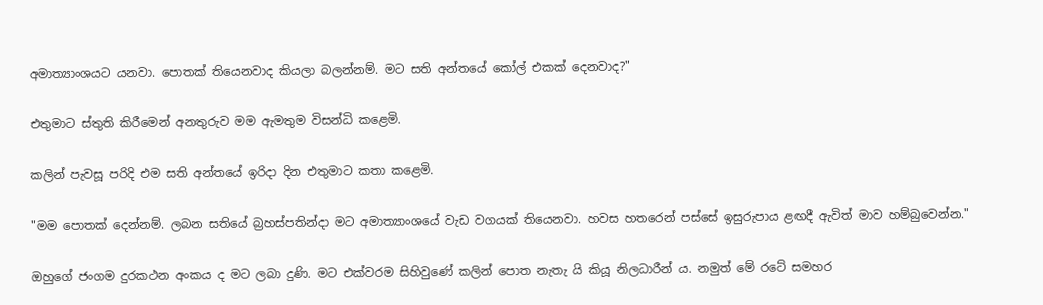අමාත්‍යාංශයට යනවා. පොතක් තියෙනවාද කියලා බලන්නම්. මට සති අන්තයේ කෝල් එකක් දෙනවාද?"

එතුමාට ස්තුති කිරීමෙන් අනතුරුව මම ඇමතුම විසන්ධි කළෙමි.

කලින් පැවසූ පරිදි එම සති අන්තයේ ඉරිදා දින එතුමාට කතා කළෙමි.

"මම පොතක් දෙන්නම්. ලබන සතියේ බ්‍රහස්පතින්දා මට අමාත්‍යාංශයේ වැඩ වගයක් තියෙනවා. හවස හතරෙන් පස්සේ ඉසුරුපාය ළඟදී ඇවිත් මාව හම්බුවෙන්න."

ඔහුගේ ජංගම දුරකථන අංකය ද මට ලබා දුණි. මට එක්වරම සිහිවුණේ කලින් පොත නැතැ යි කියූ නිලධාරීන් ය. නමුත් මේ රටේ සමහර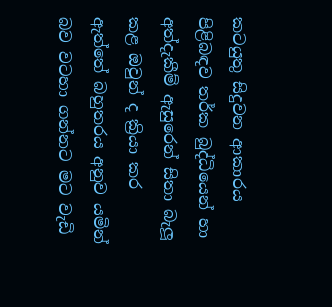කටයුතු සිදුවන ආකාරය පිළිබඳව තර්ක බුද්ධියෙන් හා අත්දැකීම් ඇසුරෙන් සිතා බැලූ කළ ඔවුන් ද ක්‍රියා කර ඇත්තේ බහුතරය අනුව යමින් බව වටහා ගන්නට මට වැඩි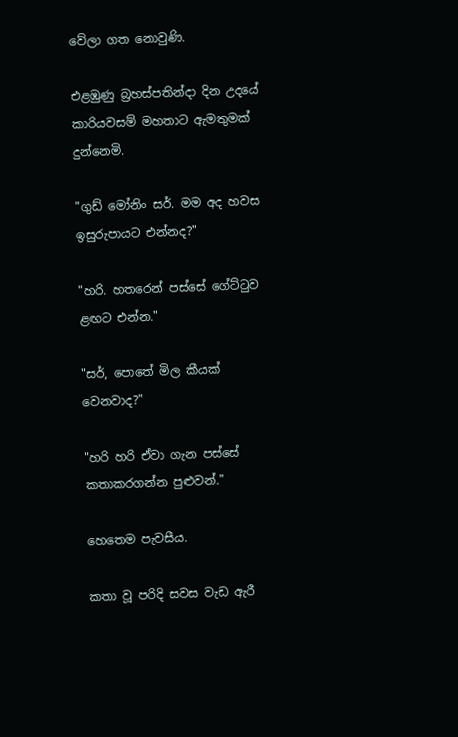වේලා ගත නොවුණි.

එළඹුණු බ්‍රහස්පතින්දා දින උදයේ කාරියවසම් මහතාට ඇමතුමක් දුන්නෙමි.

"ගුඩ් මෝනිං සර්. මම අද හවස ඉසුරුපායට එන්නද?"

"හරි. හතරෙන් පස්සේ ගේට්ටුව ළඟට එන්න."

"සර්, පොතේ මිල කීයක් වෙනවාද?"

"හරි හරි ඒවා ගැන පස්සේ කතාකරගන්න පුළුවන්."

හෙතෙම පැවසීය.

කතා වූ පරිදි සවස වැඩ ඇරී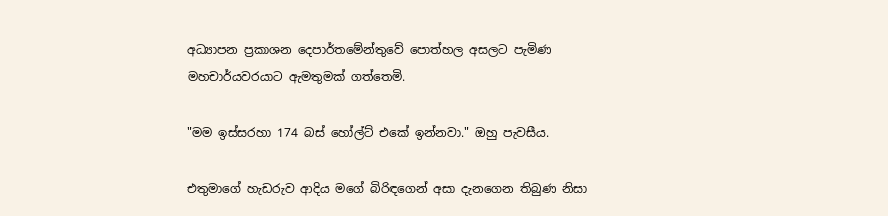අධ්‍යාපන ප්‍රකාශන දෙපාර්තමේන්තුවේ පොත්හල අසලට පැමිණ මහචාර්යවරයාට ඇමතුමක් ගත්තෙමි.

"මම ඉස්සරහා 174 බස් හෝල්ට් එකේ ඉන්නවා." ඔහු පැවසීය.

එතුමාගේ හැඩරුව ආදිය මගේ බිරිඳගෙන් අසා දැනගෙන තිබුණ නිසා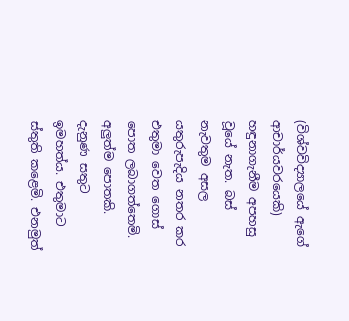(විශ්වවිද්‍යාලයේ ඇගේ ආචාර්යවරයෙකි) හඳුනාගැනීම අපහසු වූයේ නැත. බස් නැවතුම අසල යතුරුපැදිය නතර කර එතුමා වෙත ගොස් පොත ලබාගත්තෙමි. අලුත්ම පොතකි. දැනුණ සතුට ඉමහත්ය. එතුමාට ස්තුති කළෙමි. එනමුත්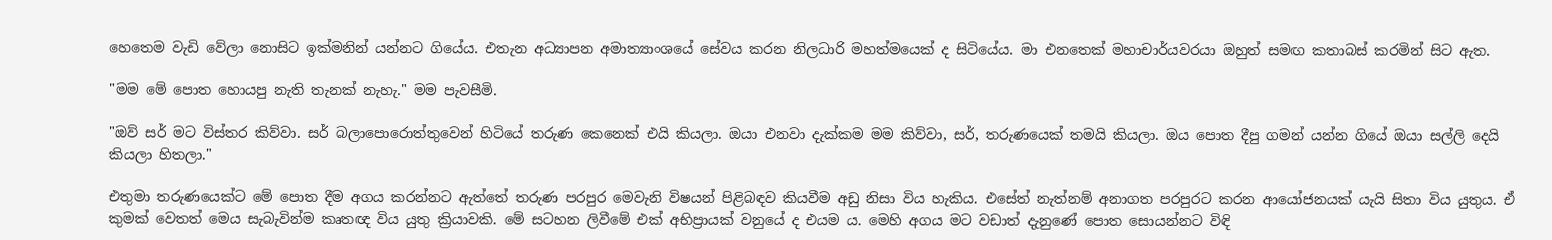හෙතෙම වැඩි වේලා නොසිට ඉක්මනින් යන්නට ගියේය. එතැන අධ්‍යාපන අමාත්‍යාංශයේ සේවය කරන නිලධාරි මහත්මයෙක් ද සිටියේය. මා එනතෙක් මහාචාර්යවරයා ඔහුත් සමඟ කතාබස් කරමින් සිට ඇත.

"මම මේ පොත හොයපු නැති තැනක් නැහැ." මම පැවසීමි.

"ඔව් සර් මට විස්තර කිව්වා. සර් බලාපොරොත්තුවෙන් හිටියේ තරුණ කෙනෙක් එයි කියලා. ඔයා එනවා දැක්කම මම කිව්වා, සර්, තරුණයෙක් තමයි කියලා. ඔය පොත දීපු ගමන් යන්න ගියේ ඔයා සල්ලි දෙයි කියලා හිතලා."

එතුමා තරුණයෙක්ට මේ පොත දීම අගය කරන්නට ඇත්තේ තරුණ පරපුර මෙවැනි විෂයන් පිළිබඳව කියවීම අඩු නිසා විය හැකිය. එසේත් නැත්නම් අනාගත පරපුරට කරන ආයෝජනයක් යැයි සිතා විය යුතුය. ඒ කුමක් වෙතත් මෙය සැබැවින්ම කෘතඥ විය යුතු ක්‍රියාවකි. මේ සටහන ලිවීමේ එක් අභිප්‍රායක් වනුයේ ද එයම ය. මෙහි අගය මට වඩාත් දැනුණේ පොත සොයන්නට විඳි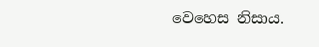වෙහෙස නිසාය.